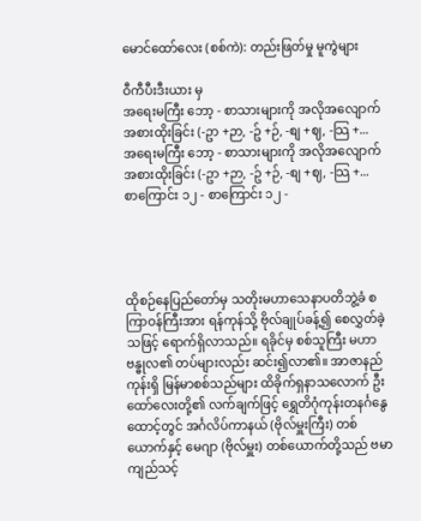မောင်ထော်လေး (စစ်ကဲ): တည်းဖြတ်မှု မူကွဲများ

ဝီကီပီးဒီးယား မှ
အရေးမကြီး ဘော့ - စာသားများကို အလိုအလျောက် အစားထိုးခြင်း (-ဥာ +ဉာ, -ဥ် +ဉ်, -စျ +ဈ, -သြ +...
အရေးမကြီး ဘော့ - စာသားများကို အလိုအလျောက် အစားထိုးခြင်း (-ဥာ +ဉာ, -ဥ် +ဉ်, -စျ +ဈ, -သြ +...
စာကြောင်း ၁၂ - စာကြောင်း ၁၂ -




ထိုစဉ်နေပြည်တော်မှ သတိုးမဟာသေနာပတိဘွဲ့ခံ စကြာဝန်ကြီးအား ရန်ကုန်သို့ ဗိုလ်ချုပ်ခန့်၍ စေလွှတ်ခဲ့သဖြင့် ရောက်ရှိလာသည်။ ရခိုင်မှ စစ်သူကြီး မဟာဗန္ဓုလ၏ တပ်များလည်း ဆင်း၍လာ၏။ အာဇာနည်ကုန်းရှိ မြန်မာစစ်သည်များ ထိခိုက်ရှနာသလောက် ဦးထော်လေးတို့၏ လက်ချက်ဖြင့် ရွှေတိဂုံကုန်းတနင်္ဂနွေထောင့်တွင် အင်္ဂလိပ်ကာနယ် (ဗိုလ်မှူးကြီး) တစ်ယောက်နှင့် မေဂျာ (ဗိုလ်မှူး) တစ်ယောက်တို့သည် ဗမာကျည်သင့်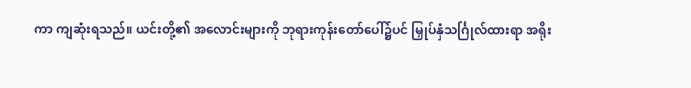ကာ ကျဆုံးရသည်။ ယင်းတို့၏ အလောင်းများကို ဘုရားကုန်းတော်ပေါ်၌ပင် မြှုပ်နှံသင်္ဂြုလ်ထားရာ အရိုး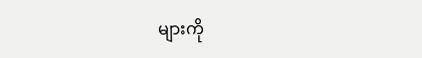များကို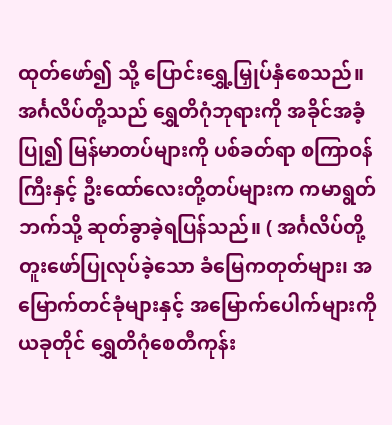ထုတ်ဖော်၍ သို့ ပြောင်းရွှေ့မြှုပ်နှံစေသည်။ အင်္ဂလိပ်တို့သည် ရွှေတိဂုံဘုရားကို အခိုင်အခံ့ပြု၍ မြန်မာတပ်များကို ပစ်ခတ်ရာ စကြာဝန်ကြီးနှင့် ဦးထော်လေးတို့တပ်များက ကမာရွတ်ဘက်သို့ ဆုတ်ခွာခဲ့ရပြန်သည်။ ( အင်္ဂလိပ်တို့ တူးဖော်ပြုလုပ်ခဲ့သော ခံမြေကတုတ်များ၊ အမြောက်တင်ခုံများနှင့် အမြောက်ပေါက်များကို ယခုတိုင် ရွှေတိဂုံစေတီကုန်း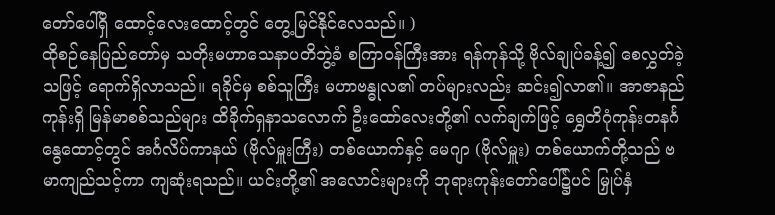တော်ပေါ်ရှိ ထောင့်လေးထောင့်တွင် တွေ့မြင်နိုင်လေသည်။ )
ထိုစဉ်နေပြည်တော်မှ သတိုးမဟာသေနာပတိဘွဲ့ခံ စကြာဝန်ကြီးအား ရန်ကုန်သို့ ဗိုလ်ချုပ်ခန့်၍ စေလွှတ်ခဲ့သဖြင့် ရောက်ရှိလာသည်။ ရခိုင်မှ စစ်သူကြီး မဟာဗန္ဓုလ၏ တပ်များလည်း ဆင်း၍လာ၏။ အာဇာနည်ကုန်းရှိ မြန်မာစစ်သည်များ ထိခိုက်ရှနာသလောက် ဦးထော်လေးတို့၏ လက်ချက်ဖြင့် ရွှေတိဂုံကုန်းတနင်္ဂနွေထောင့်တွင် အင်္ဂလိပ်ကာနယ် (ဗိုလ်မှူးကြီး) တစ်ယောက်နှင့် မေဂျာ (ဗိုလ်မှူး) တစ်ယောက်တို့သည် ဗမာကျည်သင့်ကာ ကျဆုံးရသည်။ ယင်းတို့၏ အလောင်းများကို ဘုရားကုန်းတော်ပေါ်၌ပင် မြှုပ်နှံ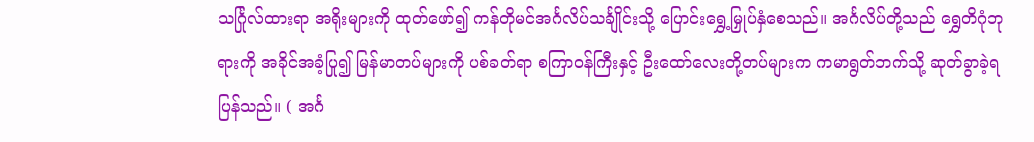သင်္ဂြုလ်ထားရာ အရိုးများကို ထုတ်ဖော်၍ ကန်တိုမင်အင်္ဂလိပ်သင်္ချိုင်းသို့ ပြောင်းရွှေ့မြှုပ်နှံစေသည်။ အင်္ဂလိပ်တို့သည် ရွှေတိဂုံဘုရားကို အခိုင်အခံ့ပြု၍ မြန်မာတပ်များကို ပစ်ခတ်ရာ စကြာဝန်ကြီးနှင့် ဦးထော်လေးတို့တပ်များက ကမာရွတ်ဘက်သို့ ဆုတ်ခွာခဲ့ရပြန်သည်။ ( အင်္ဂ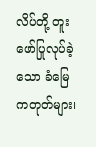လိပ်တို့ တူးဖော်ပြုလုပ်ခဲ့သော ခံမြေကတုတ်များ၊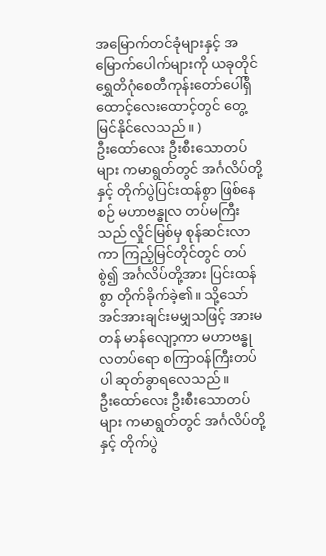အမြောက်တင်ခုံများနှင့် အမြောက်ပေါက်များကို ယခုတိုင် ရွှေတိဂုံစေတီကုန်းတော်ပေါ်ရှိ ထောင့်လေးထောင့်တွင် တွေ့မြင်နိုင်လေသည်။ )
ဦးထော်လေး ဦးစီးသောတပ်များ ကမာရွတ်တွင် အင်္ဂလိပ်တို့နှင့် တိုက်ပွဲပြင်းထန်စွာ ဖြစ်နေစဉ် မဟာဗန္ဓုလ တပ်မကြီးသည် လှိုင်မြစ်မှ စုန်ဆင်းလာကာ ကြည့်မြင်တိုင်တွင် တပ်စွဲ၍ အင်္ဂလိပ်တို့အား ပြင်းထန်စွာ တိုက်ခိုက်ခဲ့၏။ သို့သော် အင်အားချင်းမမျှသဖြင့် အားမတန် မာန်လျော့ကာ မဟာဗန္ဓုလတပ်ရော စကြာဝန်ကြီးတပ်ပါ ဆုတ်ခွာရလေသည်။
ဦးထော်လေး ဦးစီးသောတပ်များ ကမာရွတ်တွင် အင်္ဂလိပ်တို့နှင့် တိုက်ပွဲ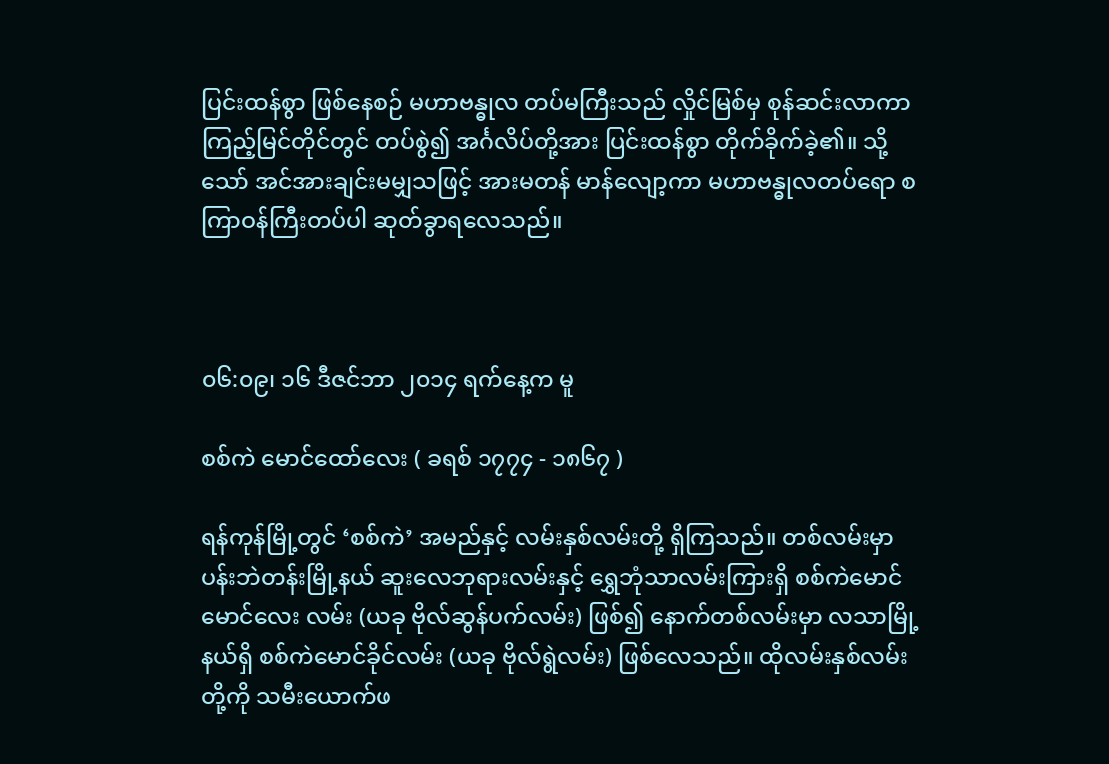ပြင်းထန်စွာ ဖြစ်နေစဉ် မဟာဗန္ဓုလ တပ်မကြီးသည် လှိုင်မြစ်မှ စုန်ဆင်းလာကာ ကြည့်မြင်တိုင်တွင် တပ်စွဲ၍ အင်္ဂလိပ်တို့အား ပြင်းထန်စွာ တိုက်ခိုက်ခဲ့၏။ သို့သော် အင်အားချင်းမမျှသဖြင့် အားမတန် မာန်လျော့ကာ မဟာဗန္ဓုလတပ်ရော စကြာဝန်ကြီးတပ်ပါ ဆုတ်ခွာရလေသည်။



၀၆:၀၉၊ ၁၆ ဒီဇင်ဘာ ၂၀၁၄ ရက်နေ့က မူ

စစ်ကဲ မောင်ထော်လေး ( ခရစ် ၁၇၇၄ - ၁၈၆၇ )

ရန်ကုန်မြို့တွင် ‘စစ်ကဲ’ အမည်နှင့် လမ်းနှစ်လမ်းတို့ ရှိကြသည်။ တစ်လမ်းမှာ ပန်းဘဲတန်းမြို့နယ် ဆူးလေဘုရားလမ်းနှင့် ရွှေဘုံသာလမ်းကြားရှိ စစ်ကဲမောင်မောင်လေး လမ်း (ယခု ဗိုလ်ဆွန်ပက်လမ်း) ဖြစ်၍ နောက်တစ်လမ်းမှာ လသာမြို့နယ်ရှိ စစ်ကဲမောင်ခိုင်လမ်း (ယခု ဗိုလ်ရွဲလမ်း) ဖြစ်လေသည်။ ထိုလမ်းနှစ်လမ်းတို့ကို သမီးယောက်ဖ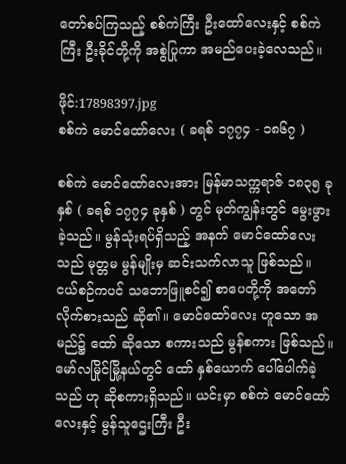တော်စပ်ကြသည့် စစ်ကဲကြီး ဦးထော်လေးနှင့် စစ်ကဲကြီး ဦးခိုင်တို့ကို အစွဲပြုကာ အမည်ပေးခဲ့လေသည်။

ဖိုင်:17898397.jpg
စစ်ကဲ မောင်ထော်လေး ( ခရစ် ၁၇၇၄ - ၁၈၆၇ )

စစ်ကဲ မောင်ထော်လေးအား မြန်မာသက္ကရာဇ် ၁၈၃၅ ခုနှစ် ( ခရစ် ၁၇၇၄ ခုနှစ် ) တွင် မုတ်ကျွန်းတွင် မွေးဖွားခဲ့သည်။ မွန်သုံးရပ်ရှိသည့် အနက် မောင်ထော်လေးသည် မုတ္တမ မွန်မျိုးမှ ဆင်းသက်လာသူ ဖြစ်သည်။ ငယ်စဉ်ကပင် သဘောဖြူစင်၍ စာပေတို့ကို အတော်လိုက်စားသည် ဆို၏။ မောင်ထော်လေး ဟူသော အမည်၌ ထော် ဆိုသော စကားသည် မွန်စကား ဖြစ်သည်။ မော်လမြိုင်မြို့နယ်တွင် ထော် နှစ်ယောက် ပေါ်ပေါက်ခဲ့သည် ဟု ဆိုစကားရှိသည်။ ယင်းမှာ စစ်ကဲ မောင်ထော်လေးနှင့် မွန်သူဌေးကြီး ဦး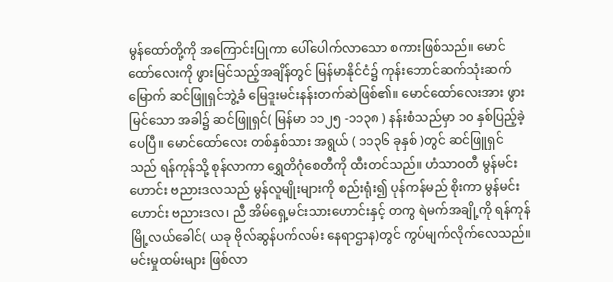မွန်ထော်တို့ကို အကြောင်းပြုကာ ပေါ်ပေါက်လာသော စကားဖြစ်သည်။ မောင်ထော်လေးကို ဖွားမြင်သည့်အချိန်တွင် မြန်မာနိုင်ငံ၌ ကုန်းဘောင်ဆက်သုံးဆက်မြောက် ဆင်ဖြူရှင်ဘွဲ့ခံ မြေဒူးမင်းနန်းတက်ဆဲဖြစ်၏။ မောင်ထော်လေးအား ဖွားမြင်သော အခါ၌ ဆင်ဖြူရှင်( မြန်မာ ၁၁၂၅ -၁၁၃၈ ) နန်းစံသည်မှာ ၁၀ နှစ်ပြည့်ခဲ့ပေပြီ။ မောင်ထော်လေး တစ်နှစ်သား အရွယ် ( ၁၁၃၆ ခုနှစ် )တွင် ဆင်ဖြူရှင်သည် ရန်ကုန်သို့ စုန်လာကာ ရွှေတိဂုံစေတီကို ထီးတင်သည်။ ဟံသာဝတီ မွန်မင်းဟောင်း ဗညားဒလသည် မွန်လူမျိုးများကို စည်းရုံး၍ ပုန်ကန်မည် စိုးကာ မွန်မင်းဟောင်း ဗညားဒလ၊ ညီ အိမ်ရှေ့မင်းသားဟောင်းနှင့် တကွ ရဲမက်အချို့ကို ရန်ကုန်မြို့လယ်ခေါင်( ယခု ဗိုလ်ဆွန်ပက်လမ်း နေရာဌာန)တွင် ကွပ်မျက်လိုက်လေသည်။ မင်းမှုထမ်းများ ဖြစ်လာ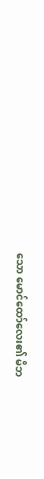သော မောင်ထော်လေး၏ မိဘ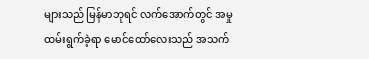များသည် မြန်မာဘုရင် လက်အောက်တွင် အမှုထမ်းရွက်ခဲ့ရာ မောင်ထော်လေးသည် အသက်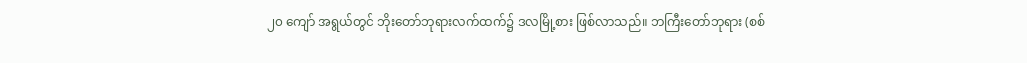၂၀ ကျော် အရွယ်တွင် ဘိုးတော်ဘုရားလက်ထက်၌ ဒလမြို့စား ဖြစ်လာသည်။ ဘကြီးတော်ဘုရား (စစ်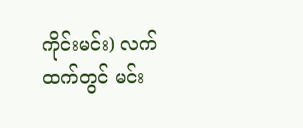ကိုင်းမင်း) လက်ထက်တွင် မင်း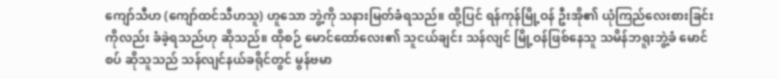ကျော်သီဟ (ကျော်ထင်သီဟသူ) ဟူသော ဘွဲ့ကို သနားမြတ်ခံရသည်။ ထို့ပြင် ရန်ကုန်မြို့ဝန် ဦးအို၏ ယုံကြည်လေးစားခြင်းကိုလည်း ခံခဲ့ရသည်ဟု ဆိုသည်။ ထိုစဉ် မောင်ထော်လေး၏ သူငယ်ချင်း သန်လျင် မြို့ဝန်ဖြစ်နေသူ သမိန်ဘရူးဘွဲ့ခံ မောင်စပ် ဆိုသူသည် သန်လျင်နယ်ခရိုင်တွင် မွန်ဗမာ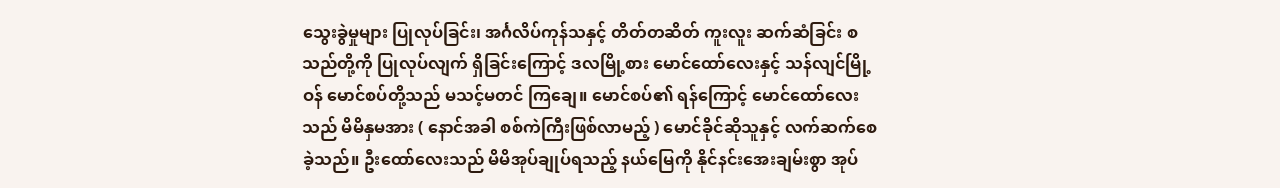သွေးခွဲမှုများ ပြုလုပ်ခြင်း၊ အင်္ဂလိပ်ကုန်သနှင့် တိတ်တဆိတ် ကူးလူး ဆက်ဆံခြင်း စသည်တို့ကို ပြုလုပ်လျက် ရှိခြင်းကြောင့် ဒလမြို့စား မောင်ထော်လေးနှင့် သန်လျင်မြို့ဝန် မောင်စပ်တို့သည် မသင့်မတင် ကြချေ။ မောင်စပ်၏ ရန်ကြောင့် မောင်ထော်လေးသည် မိမိနှမအား ( နောင်အခါ စစ်ကဲကြီးဖြစ်လာမည့် ) မောင်ခိုင်ဆိုသူနှင့် လက်ဆက်စေခဲ့သည်။ ဦးထော်လေးသည် မိမိအုပ်ချုပ်ရသည့် နယ်မြေကို နိုင်နင်းအေးချမ်းစွာ အုပ်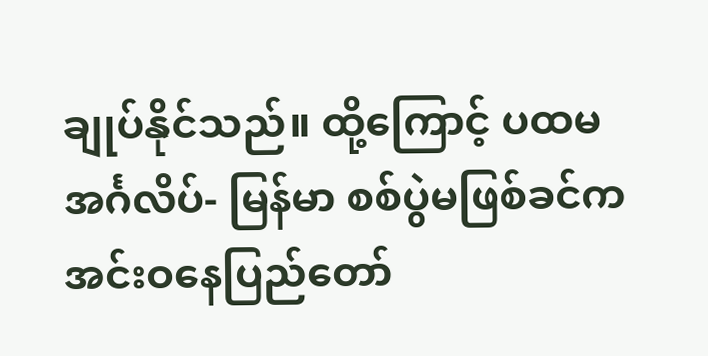ချုပ်နိုင်သည်။ ထို့ကြောင့် ပထမ အင်္ဂလိပ်- မြန်မာ စစ်ပွဲမဖြစ်ခင်က အင်းဝနေပြည်တော်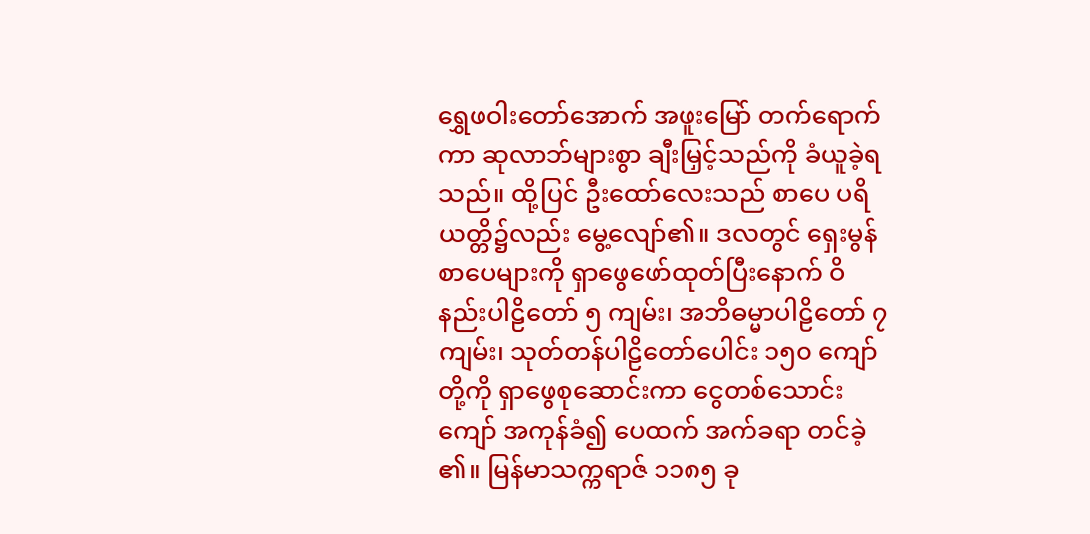ရွှေဖဝါးတော်အောက် အဖူးမြော် တက်ရောက်ကာ ဆုလာဘ်များစွာ ချီးမြှင့်သည်ကို ခံယူခဲ့ရသည်။ ထို့ပြင် ဦးထော်လေးသည် စာပေ ပရိယတ္တိ၌လည်း မွေ့လျော်၏။ ဒလတွင် ရှေးမွန်စာပေများကို ရှာဖွေဖော်ထုတ်ပြီးနောက် ဝိနည်းပါဠိတော် ၅ ကျမ်း၊ အဘိဓမ္မာပါဠိတော် ၇ ကျမ်း၊ သုတ်တန်ပါဠိတော်ပေါင်း ၁၅၀ ကျော်တို့ကို ရှာဖွေစုဆောင်းကာ ငွေတစ်သောင်းကျော် အကုန်ခံ၍ ပေထက် အက်ခရာ တင်ခဲ့၏။ မြန်မာသက္ကရာဇ် ၁၁၈၅ ခု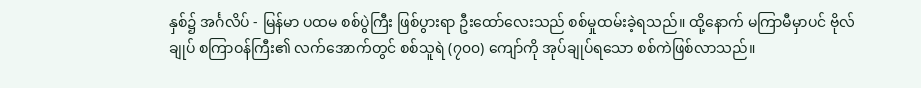နှစ်၌ အင်္ဂလိပ် - မြန်မာ ပထမ စစ်ပွဲကြီး ဖြစ်ပွားရာ ဦးထော်လေးသည် စစ်မှုထမ်းခဲ့ရသည်။ ထို့နောက် မကြာမီမှာပင် ဗိုလ်ချုပ် စကြာဝန်ကြီး၏ လက်အောက်တွင် စစ်သူရဲ (၇၀၀) ကျော်ကို အုပ်ချုပ်ရသော စစ်ကဲဖြစ်လာသည်။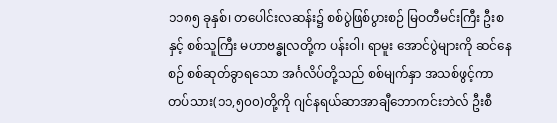၁၁၈၅ ခုနှစ်၊ တပေါင်းလဆန်း၌ စစ်ပွဲဖြစ်ပွားစဉ် မြဝတီမင်းကြီး ဦးစနှင့် စစ်သူကြီး မဟာဗန္ဓုလတို့က ပန်းဝါ၊ ရာမူး အောင်ပွဲများကို ဆင်နေစဉ် စစ်ဆုတ်ခွာရသော အင်္ဂလိပ်တို့သည် စစ်မျက်နှာ အသစ်ဖွင့်ကာ တပ်သား(၁၁,၅၀၀)တို့ကို ဂျင်နရယ်ဆာအာချီဘောကင်းဘဲလ် ဦးစီ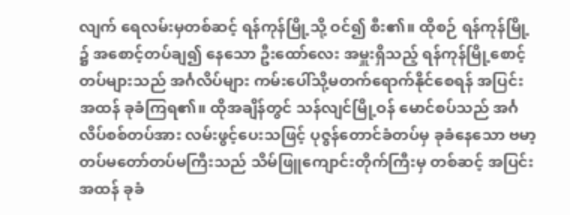လျက် ရေလမ်းမှတစ်ဆင့် ရန်ကုန်မြို့သို့ ဝင်၍ စီး၏။ ထိုစဉ် ရန်ကုန်မြို့၌ အစောင့်တပ်ချ၍ နေသော ဦးထော်လေး အမှူးရှိသည့် ရန်ကုန်မြို့စောင့် တပ်များသည် အင်္ဂလိပ်များ ကမ်းပေါ်သို့မတက်ရောက်နိုင်စေရန် အပြင်းအထန် ခုခံကြရ၏။ ထိုအချိန်တွင် သန်လျင်မြို့ဝန် မောင်စပ်သည် အင်္ဂလိပ်စစ်တပ်အား လမ်းဖွင့်ပေးသဖြင့် ပုဇွန်တောင်ခံတပ်မှ ခုခံနေသော ဗမာ့တပ်မတော်တပ်မကြီးသည် သိမ်ဖြူကျောင်းတိုက်ကြီးမှ တစ်ဆင့် အပြင်းအထန် ခုခံ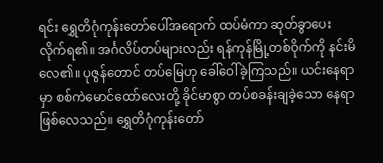ရင်း ရွှေတိဂုံကုန်းတော်ပေါ်အရောက် ထပ်မံကာ ဆုတ်ခွာပေးလိုက်ရ၏။ အင်္ဂလိပ်တပ်များလည်း ရန်ကုန်မြို့တစ်ဝိုက်ကို နင်းမိလေ၏။ ပုဇွန်တောင် တပ်မြေဟု ခေါ်ဝေါ်ခဲ့ကြသည်။ ယင်းနေရာမှာ စစ်ကဲမောင်ထော်လေးတို့ ခိုင်မာစွာ တပ်စခန်းချခဲ့သော နေရာဖြစ်လေသည်။ ရွှေတိဂုံကုန်းတော်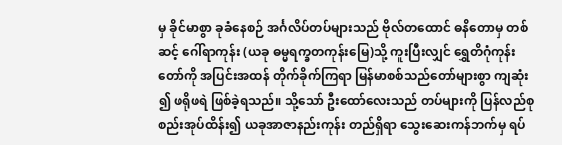မှ ခိုင်မာစွာ ခုခံနေစဉ် အင်္ဂလိပ်တပ်များသည် ဗိုလ်တထောင် ဓနိတောမှ တစ်ဆင့် ဂေါ်ရာကုန်း (ယခု ဓမ္မရက္ခတကုန်းမြေ)သို့ ကူးပြီးလျှင် ရွှေတိဂုံကုန်းတော်ကို အပြင်းအထန် တိုက်ခိုက်ကြရာ မြန်မာစစ်သည်တော်များစွာ ကျဆုံး၍ ဖရိုဖရဲ ဖြစ်ခဲ့ရသည်။ သို့သော် ဦးထော်လေးသည် တပ်များကို ပြန်လည်စုစည်းအုပ်ထိန်း၍ ယခုအာဇာနည်းကုန်း တည်ရှိရာ သွေးဆေးကန်ဘက်မှ ရပ်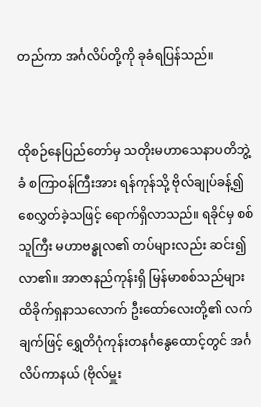တည်ကာ အင်္ဂလိပ်တို့ကို ခုခံရပြန်သည်။


ထိုစဉ်နေပြည်တော်မှ သတိုးမဟာသေနာပတိဘွဲ့ခံ စကြာဝန်ကြီးအား ရန်ကုန်သို့ ဗိုလ်ချုပ်ခန့်၍ စေလွှတ်ခဲ့သဖြင့် ရောက်ရှိလာသည်။ ရခိုင်မှ စစ်သူကြီး မဟာဗန္ဓုလ၏ တပ်များလည်း ဆင်း၍လာ၏။ အာဇာနည်ကုန်းရှိ မြန်မာစစ်သည်များ ထိခိုက်ရှနာသလောက် ဦးထော်လေးတို့၏ လက်ချက်ဖြင့် ရွှေတိဂုံကုန်းတနင်္ဂနွေထောင့်တွင် အင်္ဂလိပ်ကာနယ် (ဗိုလ်မှူး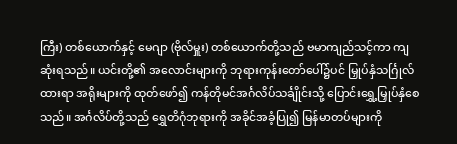ကြီး) တစ်ယောက်နှင့် မေဂျာ (ဗိုလ်မှူး) တစ်ယောက်တို့သည် ဗမာကျည်သင့်ကာ ကျဆုံးရသည်။ ယင်းတို့၏ အလောင်းများကို ဘုရားကုန်းတော်ပေါ်၌ပင် မြှုပ်နှံသင်္ဂြုလ်ထားရာ အရိုးများကို ထုတ်ဖော်၍ ကန်တိုမင်အင်္ဂလိပ်သင်္ချိုင်းသို့ ပြောင်းရွှေ့မြှုပ်နှံစေသည်။ အင်္ဂလိပ်တို့သည် ရွှေတိဂုံဘုရားကို အခိုင်အခံ့ပြု၍ မြန်မာတပ်များကို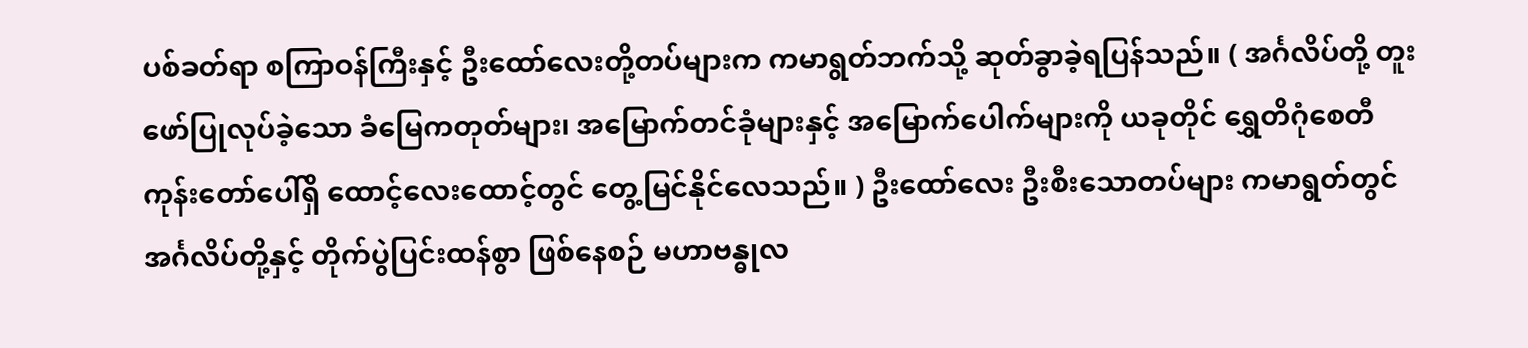ပစ်ခတ်ရာ စကြာဝန်ကြီးနှင့် ဦးထော်လေးတို့တပ်များက ကမာရွတ်ဘက်သို့ ဆုတ်ခွာခဲ့ရပြန်သည်။ ( အင်္ဂလိပ်တို့ တူးဖော်ပြုလုပ်ခဲ့သော ခံမြေကတုတ်များ၊ အမြောက်တင်ခုံများနှင့် အမြောက်ပေါက်များကို ယခုတိုင် ရွှေတိဂုံစေတီကုန်းတော်ပေါ်ရှိ ထောင့်လေးထောင့်တွင် တွေ့မြင်နိုင်လေသည်။ ) ဦးထော်လေး ဦးစီးသောတပ်များ ကမာရွတ်တွင် အင်္ဂလိပ်တို့နှင့် တိုက်ပွဲပြင်းထန်စွာ ဖြစ်နေစဉ် မဟာဗန္ဓုလ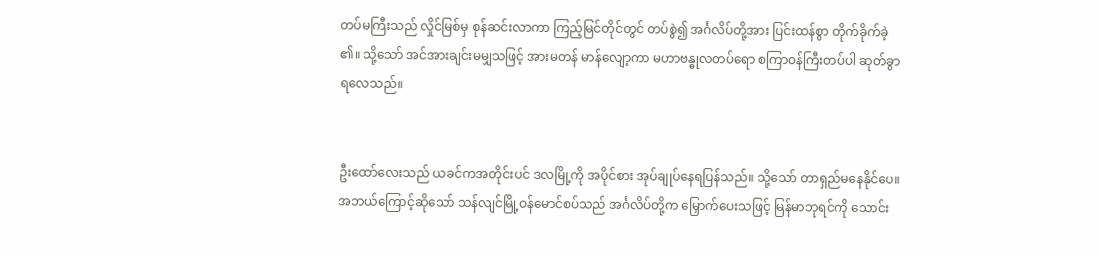တပ်မကြီးသည် လှိုင်မြစ်မှ စုန်ဆင်းလာကာ ကြည့်မြင်တိုင်တွင် တပ်စွဲ၍ အင်္ဂလိပ်တို့အား ပြင်းထန်စွာ တိုက်ခိုက်ခဲ့၏။ သို့သော် အင်အားချင်းမမျှသဖြင့် အားမတန် မာန်လျော့ကာ မဟာဗန္ဓုလတပ်ရော စကြာဝန်ကြီးတပ်ပါ ဆုတ်ခွာရလေသည်။


ဦးထော်လေးသည် ယခင်ကအတိုင်းပင် ဒလမြို့ကို အပိုင်စား အုပ်ချုပ်နေရပြန်သည်။ သို့သော် တာရှည်မနေနိုင်ပေ။ အဘယ်ကြောင့်ဆိုသော် သန်လျင်မြို့ဝန်မောင်စပ်သည် အင်္ဂလိပ်တို့က မြှောက်ပေးသဖြင့် မြန်မာဘုရင်ကို သောင်း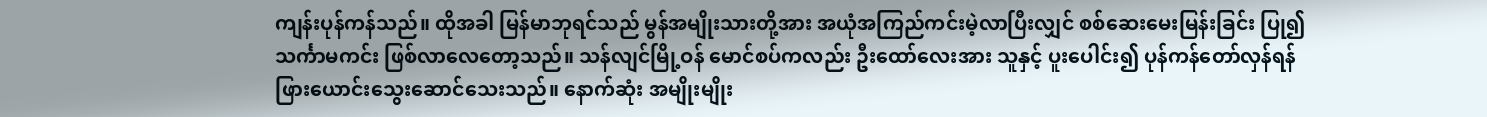ကျန်းပုန်ကန်သည်။ ထိုအခါ မြန်မာဘုရင်သည် မွန်အမျိုးသားတို့အား အယုံအကြည်ကင်းမဲ့လာပြီးလျှင် စစ်ဆေးမေးမြန်းခြင်း ပြု၍ သင်္ကာမကင်း ဖြစ်လာလေတော့သည်။ သန်လျင်မြို့ဝန် မောင်စပ်ကလည်း ဦးထော်လေးအား သူနှင့် ပူးပေါင်း၍ ပုန်ကန်တော်လှန်ရန် ဖြားယောင်းသွေးဆောင်သေးသည်။ နောက်ဆုံး အမျိုးမျိုး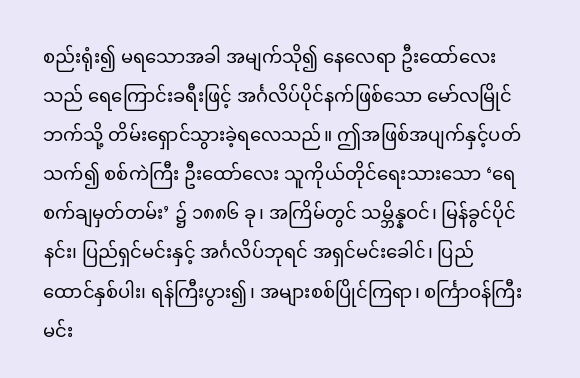စည်းရုံး၍ မရသောအခါ အမျက်သို၍ နေလေရာ ဦးထော်လေးသည် ရေကြောင်းခရီးဖြင့် အင်္ဂလိပ်ပိုင်နက်ဖြစ်သော မော်လမြိုင်ဘက်သို့ တိမ်းရှောင်သွားခဲ့ရလေသည်။ ဤအဖြစ်အပျက်နှင့်ပတ်သက်၍ စစ်ကဲကြီး ဦးထော်လေး သူကိုယ်တိုင်ရေးသားသော ‘ရေစက်ချမှတ်တမ်း’ ၌ ၁၈၈၆ ခု၊ အကြိမ်တွင် သမ္ဘိန္နဝင်၊ မြန်ခွင်ပိုင်နင်း၊ ပြည်ရှင်မင်းနှင့် အင်္ဂလိပ်ဘုရင် အရှင်မင်းခေါင်၊ ပြည်ထောင်နှစ်ပါး၊ ရန်ကြီးပွား၍၊ အများစစ်ပြိုင်ကြရာ၊ စင်္ကြာဝန်ကြီးမင်း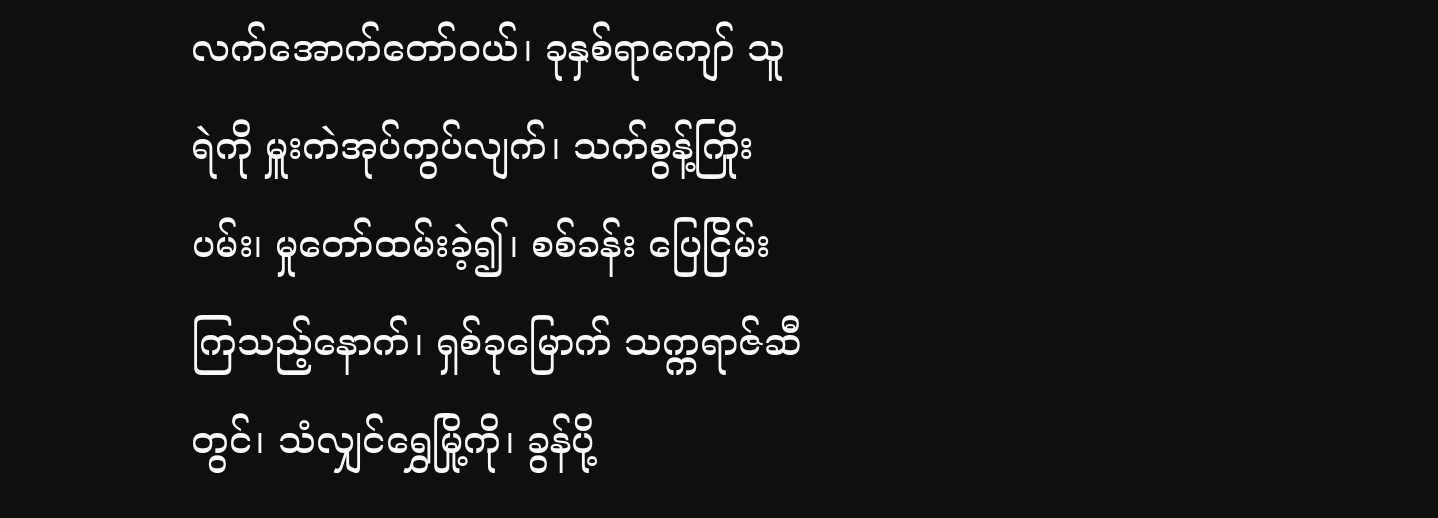လက်အောက်တော်ဝယ်၊ ခုနှစ်ရာကျော် သူရဲကို မှူးကဲအုပ်ကွပ်လျက်၊ သက်စွန့်ကြိုးပမ်း၊ မှုတော်ထမ်းခဲ့၍၊ စစ်ခန်း ပြေငြိမ်းကြသည့်နောက်၊ ရှစ်ခုမြောက် သက္ကရာဇ်ဆီတွင်၊ သံလျှင်ရွှေမြို့ကို၊ ခွန်ပို့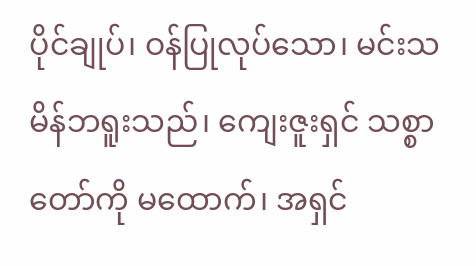ပိုင်ချုပ်၊ ဝန်ပြုလုပ်သော၊ မင်းသမိန်ဘရူးသည်၊ ကျေးဇူးရှင် သစ္စာတော်ကို မထောက်၊ အရှင်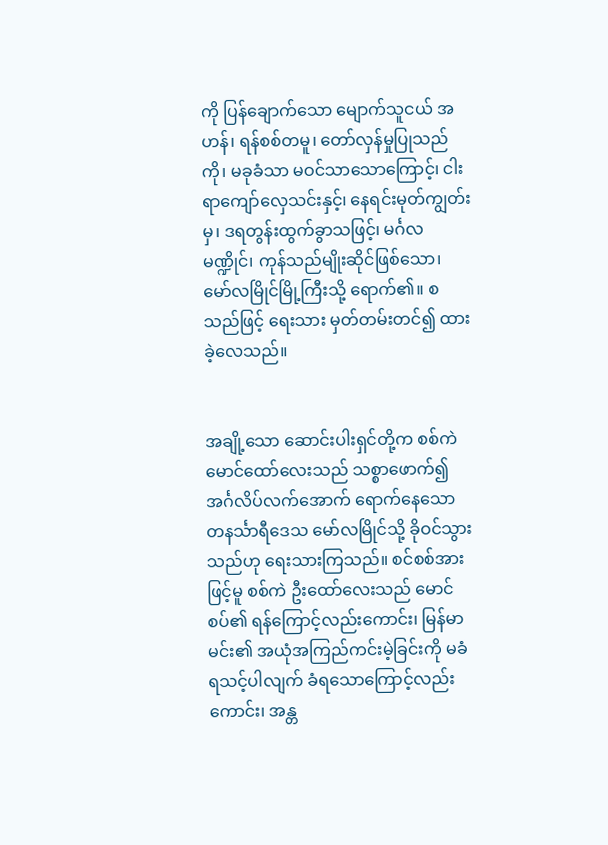ကို ပြန်ချောက်သော မျောက်သူငယ် အဟန်၊ ရန်စစ်တမူ၊ တော်လှန်မှုပြုသည်ကို၊ မခုခံသာ မဝင်သာသောကြောင့်၊ ငါးရာကျော်လှေသင်းနှင့်၊ နေရင်းမုတ်ကျွတ်းမှ၊ ဒရတွန်းထွက်ခွာသဖြင့်၊ မင်္ဂလမဏ္ဍိုင်၊ ကုန်သည်မျိုးဆိုင်ဖြစ်သော၊ မော်လမြိုင်မြို့ကြီးသို့ ရောက်၏။ စသည်ဖြင့် ရေးသား မှတ်တမ်းတင်၍ ထားခဲ့လေသည်။


အချို့သော ဆောင်းပါးရှင်တို့က စစ်ကဲမောင်ထော်လေးသည် သစ္စာဖောက်၍ အင်္ဂလိပ်လက်အောက် ရောက်နေသော တနင်္သာရီဒေသ မော်လမြိုင်သို့ ခိုဝင်သွားသည်ဟု ရေးသားကြသည်။ စင်စစ်အားဖြင့်မူ စစ်ကဲ ဦးထော်လေးသည် မောင်စပ်၏ ရန်ကြောင့်လည်းကောင်း၊ မြန်မာမင်း၏ အယုံအကြည်ကင်းမဲ့ခြင်းကို မခံရသင့်ပါလျက် ခံရသောကြောင့်လည်းကောင်း၊ အန္တ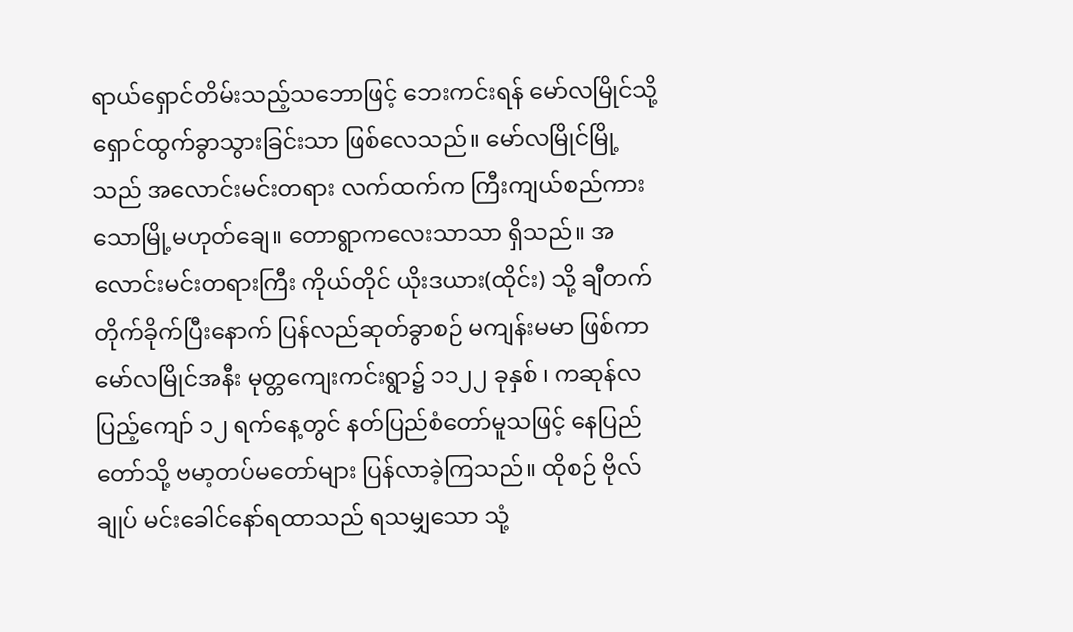ရာယ်ရှောင်တိမ်းသည့်သဘောဖြင့် ဘေးကင်းရန် မော်လမြိုင်သို့ ရှောင်ထွက်ခွာသွားခြင်းသာ ဖြစ်လေသည်။ မော်လမြိုင်မြို့သည် အလောင်းမင်းတရား လက်ထက်က ကြီးကျယ်စည်ကားသောမြို့မဟုတ်ချေ။ တောရွာကလေးသာသာ ရှိသည်။ အလောင်းမင်းတရားကြီး ကိုယ်တိုင် ယိုးဒယား(ထိုင်း) သို့ ချီတက်တိုက်ခိုက်ပြီးနောက် ပြန်လည်ဆုတ်ခွာစဉ် မကျန်းမမာ ဖြစ်ကာ မော်လမြိုင်အနီး မုတ္တကျေးကင်းရွာ၌ ၁၁၂၂ ခုနှစ် ၊ ကဆုန်လပြည့်ကျော် ၁၂ ရက်နေ့တွင် နတ်ပြည်စံတော်မူသဖြင့် နေပြည်တော်သို့ ဗမာ့တပ်မတော်များ ပြန်လာခဲ့ကြသည်။ ထိုစဉ် ဗိုလ်ချုပ် မင်းခေါင်နော်ရထာသည် ရသမျှသော သုံ့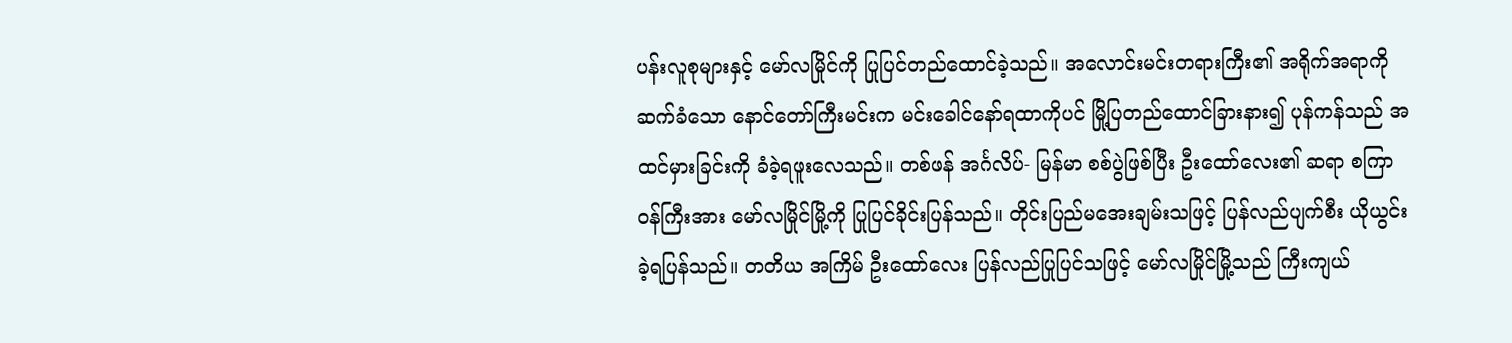ပန်းလူစုများနှင့် မော်လမြိုင်ကို ပြုပြင်တည်ထောင်ခဲ့သည်။ အလောင်းမင်းတရားကြီး၏ အရိုက်အရာကို ဆက်ခံသော နောင်တော်ကြီးမင်းက မင်းခေါင်နော်ရထာကိုပင် မြို့ပြတည်ထောင်ခြားနား၍ ပုန်ကန်သည် အထင်မှားခြင်းကို ခံခဲ့ရဖူးလေသည်။ တစ်ဖန် အင်္ဂလိပ်- မြန်မာ စစ်ပွဲဖြစ်ပြီး ဦးထော်လေး၏ ဆရာ စကြာဝန်ကြီးအား မော်လမြိုင်မြို့ကို ပြုပြင်ခိုင်းပြန်သည်။ တိုင်းပြည်မအေးချမ်းသဖြင့် ပြန်လည်ပျက်စီး ယိုယွင်းခဲ့ရပြန်သည်။ တတိယ အကြိမ် ဦးထော်လေး ပြန်လည်ပြုပြင်သဖြင့် မော်လမြိုင်မြို့သည် ကြီးကျယ်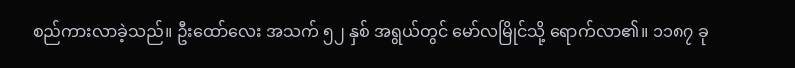စည်ကားလာခဲ့သည်။ ဦးထော်လေး အသက် ၅၂ နှစ် အရွယ်တွင် မော်လမြိုင်သို့ ရောက်လာ၏။ ၁၁၈၇ ခု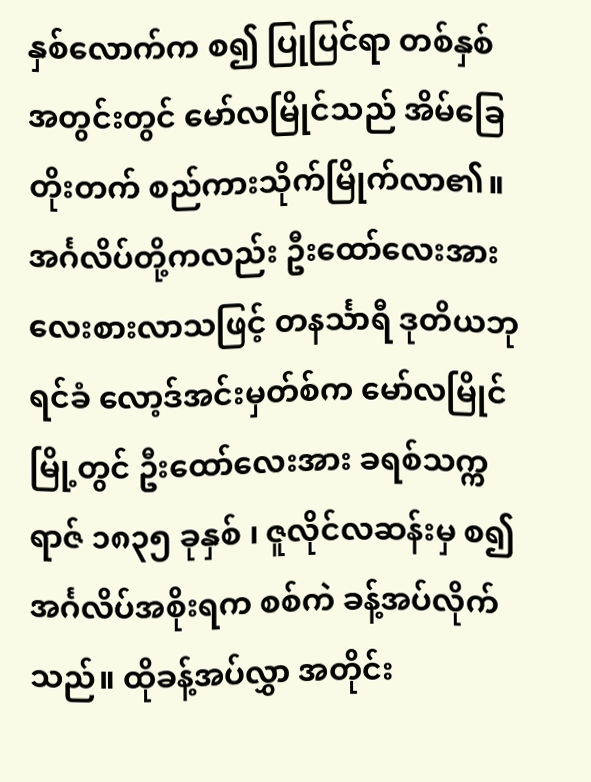နှစ်လောက်က စ၍ ပြုပြင်ရာ တစ်နှစ်အတွင်းတွင် မော်လမြိုင်သည် အိမ်ခြေတိုးတက် စည်ကားသိုက်မြိုက်လာ၏။ အင်္ဂလိပ်တို့ကလည်း ဦးထော်လေးအား လေးစားလာသဖြင့် တနင်္သာရီ ဒုတိယဘုရင်ခံ လော့ဒ်အင်းမှတ်စ်က မော်လမြိုင်မြို့တွင် ဦးထော်လေးအား ခရစ်သက္ကရာဇ် ၁၈၃၅ ခုနှစ် ၊ ဇူလိုင်လဆန်းမှ စ၍ အင်္ဂလိပ်အစိုးရက စစ်ကဲ ခန့်အပ်လိုက်သည်။ ထိုခန့်အပ်လွှာ အတိုင်း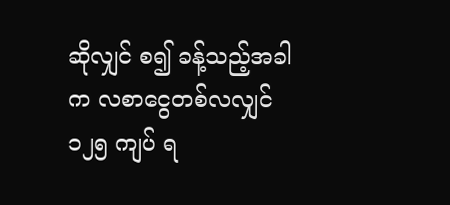ဆိုလျှင် စ၍ ခန့်သည့်အခါက လစာငွေတစ်လလျှင် ၁၂၅ ကျပ် ရ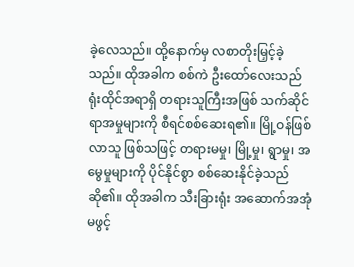ခဲ့လေသည်။ ထို့နောက်မှ လစာတိုးမြှင့်ခဲ့သည်။ ထိုအခါက စစ်ကဲ ဦးထော်လေးသည် ရုံးထိုင်အရာရှိ တရားသူကြီးအဖြစ် သက်ဆိုင်ရာအမှုများကို စီရင်စစ်ဆေးရ၏။ မြို့ဝန်ဖြစ်လာသူ ဖြစ်သဖြင့် တရားမမှု၊ မြို့မှု၊ ရွာမှု၊ အမွေမှုများကို ပိုင်နိုင်စွာ စစ်ဆေးနိုင်ခဲ့သည် ဆို၏။ ထိုအခါက သီးခြားရုံး အဆောက်အအုံ မဖွင့်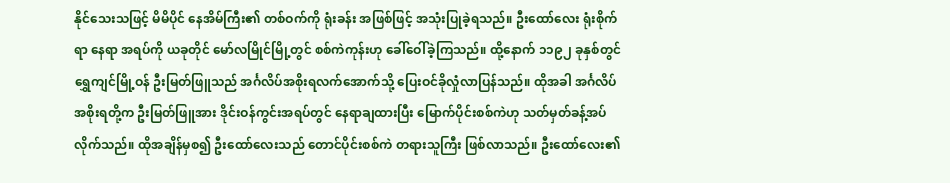နိုင်သေးသဖြင့် မိမိပိုင် နေအိမ်ကြီး၏ တစ်ဝက်ကို ရုံးခန်း အဖြစ်ဖြင့် အသုံးပြုခဲ့ရသည်။ ဦးထော်လေး ရုံးစိုက်ရာ နေရာ အရပ်ကို ယခုတိုင် မော်လမြိုင်မြို့တွင် စစ်ကဲကုန်းဟု ခေါ်ဝေါ်ခဲ့ကြသည်။ ထို့နောက် ၁၁၉၂ ခုနှစ်တွင် ရွှေကျင်မြို့ဝန် ဦးမြတ်ဖြူသည် အင်္ဂလိပ်အစိုးရလက်အောက်သို့ ပြေးဝင်ခိုလှုံလာပြန်သည်။ ထိုအခါ အင်္ဂလိပ်အစိုးရတို့က ဦးမြတ်ဖြူအား ဒိုင်းဝန်ကွင်းအရပ်တွင် နေရာချထားပြီး မြောက်ပိုင်းစစ်ကဲဟု သတ်မှတ်ခန့်အပ်လိုက်သည်။ ထိုအချိန်မှစ၍ ဦးထော်လေးသည် တောင်ပိုင်းစစ်ကဲ တရားသူကြီး ဖြစ်လာသည်။ ဦးထော်လေး၏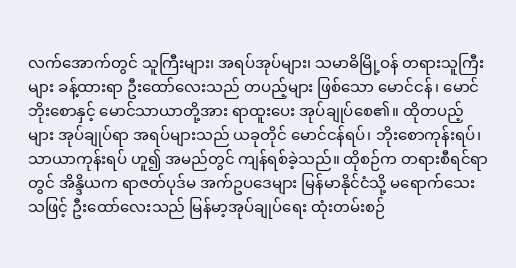လက်အောက်တွင် သူကြီးများ၊ အရပ်အုပ်များ၊ သမာဓိမြို့ဝန် တရားသူကြီးများ ခန့်ထားရာ ဦးထော်လေးသည် တပည့်များ ဖြစ်သော မောင်ငန်၊ မောင်ဘိုးစောနှင့် မောင်သာယာတို့အား ရာထူးပေး အုပ်ချုပ်စေ၏။ ထိုတပည့်များ အုပ်ချုပ်ရာ အရပ်များသည် ယခုတိုင် မောင်ငန်ရပ်၊ ဘိုးစောကုန်းရပ်၊ သာယာကုန်းရပ် ဟူ၍ အမည်တွင် ကျန်ရစ်ခဲ့သည်။ ထိုစဉ်က တရားစီရင်ရာတွင် အိန္ဒိယက ရာဇတ်ပုဒ်မ အက်ဥပဒေများ မြန်မာနိုင်ငံသို့ မရောက်သေးသဖြင့် ဦးထော်လေးသည် မြန်မာ့အုပ်ချုပ်ရေး ထုံးတမ်းစဉ်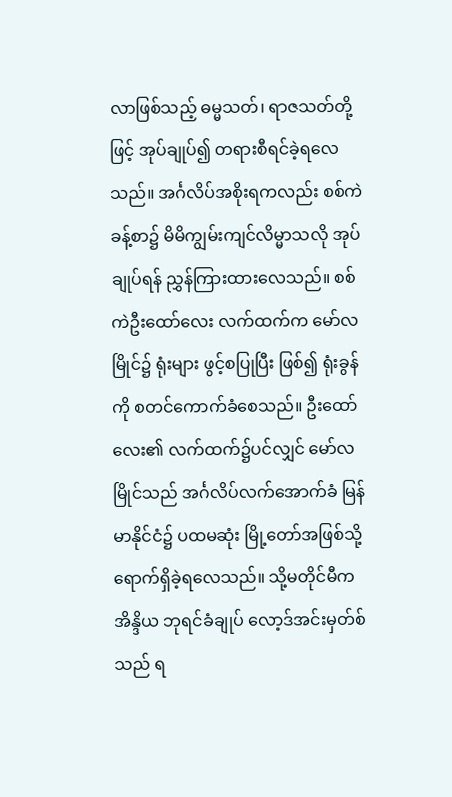လာဖြစ်သည့် ဓမ္မသတ်၊ ရာဇသတ်တို့ဖြင့် အုပ်ချုပ်၍ တရားစီရင်ခဲ့ရလေသည်။ အင်္ဂလိပ်အစိုးရကလည်း စစ်ကဲခန့်စာ၌ မိမိကျွမ်းကျင်လိမ္မာသလို အုပ်ချုပ်ရန် ညွှန်ကြားထားလေသည်။ စစ်ကဲဦးထော်လေး လက်ထက်က မော်လမြိုင်၌ ရုံးများ ဖွင့်စပြုပြီး ဖြစ်၍ ရုံးခွန်ကို စတင်ကောက်ခံစေသည်။ ဦးထော်လေး၏ လက်ထက်၌ပင်လျှင် မော်လမြိုင်သည် အင်္ဂလိပ်လက်အောက်ခံ မြန်မာနိုင်ငံ၌ ပထမဆုံး မြို့တော်အဖြစ်သို့ ရောက်ရှိခဲ့ရလေသည်။ သို့မတိုင်မီက အိန္ဒိယ ဘုရင်ခံချုပ် လော့ဒ်အင်းမှတ်စ်သည် ရ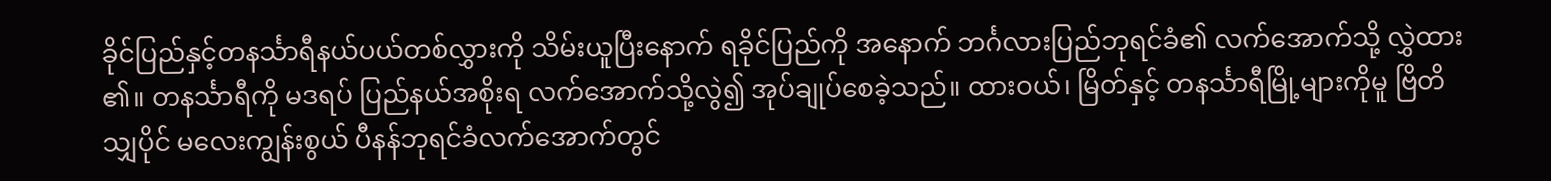ခိုင်ပြည်နှင့်တနင်္သာရီနယ်ပယ်တစ်လွှားကို သိမ်းယူပြီးနောက် ရခိုင်ပြည်ကို အနောက် ဘင်္ဂလားပြည်ဘုရင်ခံ၏ လက်အောက်သို့ လွှဲထား၏။ တနင်္သာရီကို မဒရပ် ပြည်နယ်အစိုးရ လက်အောက်သို့လွဲ၍ အုပ်ချုပ်စေခဲ့သည်။ ထားဝယ်၊ မြိတ်နှင့် တနင်္သာရီမြို့များကိုမူ ဗြိတိသျှပိုင် မလေးကျွန်းစွယ် ပီနန်ဘုရင်ခံလက်အောက်တွင်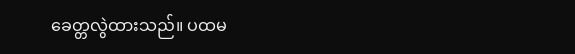ခေတ္တလွဲထားသည်။ ပထမ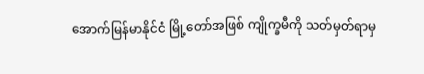အောက်မြန်မာနိုင်ငံ မြို့တော်အဖြစ် ကျိုက္ခမီကို သတ်မှတ်ရာမှ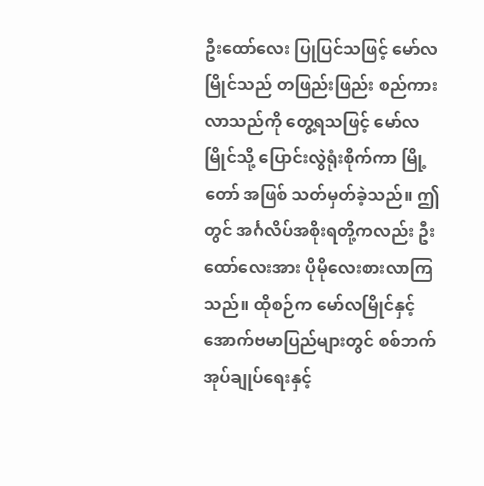ဦးထော်လေး ပြုပြင်သဖြင့် မော်လမြိုင်သည် တဖြည်းဖြည်း စည်ကားလာသည်ကို တွေ့ရသဖြင့် မော်လမြိုင်သို့ ပြောင်းလွဲရုံးစိုက်ကာ မြို့တော် အဖြစ် သတ်မှတ်ခဲ့သည်။ ဤတွင် အင်္ဂလိပ်အစိုးရတို့ကလည်း ဦးထော်လေးအား ပိုမိုလေးစားလာကြသည်။ ထိုစဉ်က မော်လမြိုင်နှင့် အောက်ဗမာပြည်များတွင် စစ်ဘက်အုပ်ချုပ်ရေးနှင့်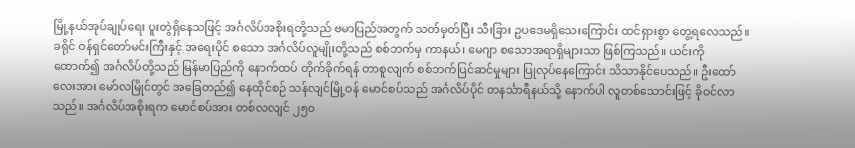မြို့နယ်အုပ်ချုပ်ရေး ပူးတွဲရှိနေသဖြင့် အင်္ဂလိပ်အစိုးရတို့သည် ဗမာပြည်အတွက် သတ်မှတ်ပြီး သီးခြား ဥပဒေမရှိသေးကြောင်း ထင်ရှားစွာ တွေ့ရလေသည်။ ခရိုင် ဝန်ရှင်တော်မင်းကြီးနှင့် အရေးပိုင် စသော အင်္ဂလိပ်လူမျိုးတို့သည် စစ်ဘက်မှ ကာနယ်၊ မေဂျာ စသောအရာရှိများသာ ဖြစ်ကြသည်။ ယင်းကို ထောက်၍ အင်္ဂလိပ်တို့သည် မြန်မာပြည်ကို နောက်ထပ် တိုက်ခိုက်ရန် တာစူလျက် စစ်ဘက်ပြင်ဆင်မှုများ ပြုလုပ်နေကြောင်း သိသာနိုင်ပေသည်။ ဦးထော်လေးအား မော်လမြိုင်တွင် အခြေတည်၍ နေထိုင်စဉ် သန်လျင်မြို့ဝန် မောင်စပ်သည် အင်္ဂလိပ်ပိုင် တနင်္သာရီနယ်သို့ နောက်ပါ လူတစ်သောင်းဖြင့် ခိုဝင်လာသည်။ အင်္ဂလိပ်အစိုးရက မောင်စပ်အား တစ်လလျင် ၂၅၀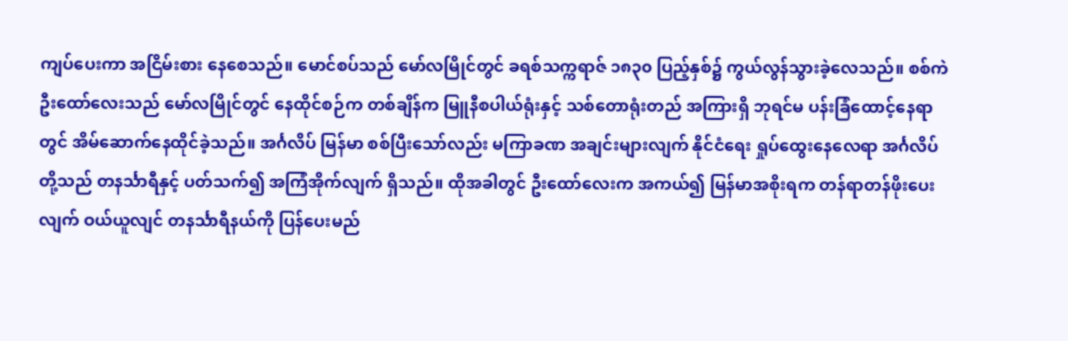ကျပ်ပေးကာ အငြိမ်းစား နေစေသည်။ မောင်စပ်သည် မော်လမြိုင်တွင် ခရစ်သက္ကရာဇ် ၁၈၃၀ ပြည့်နှစ်၌ ကွယ်လွန်သွားခဲ့လေသည်။ စစ်ကဲ ဦးထော်လေးသည် မော်လမြိုင်တွင် နေထိုင်စဉ်က တစ်ချိန်က မြူနီစပါယ်ရုံးနှင့် သစ်တောရုံးတည် အကြားရှိ ဘုရင်မ ပန်းခြံထောင့်နေရာတွင် အိမ်ဆောက်နေထိုင်ခဲ့သည်။ အင်္ဂလိပ် မြန်မာ စစ်ပြီးသော်လည်း မကြာခဏ အချင်းများလျက် နိုင်ငံရေး ရှုပ်ထွေးနေလေရာ အင်္ဂလိပ်တို့သည် တနင်္သာရီနှင့် ပတ်သက်၍ အကြံအိုက်လျက် ရှိသည်။ ထိုအခါတွင် ဦးထော်လေးက အကယ်၍ မြန်မာအစိုးရက တန်ရာတန်ဖိုးပေးလျက် ဝယ်ယူလျင် တနင်္သာရီနယ်ကို ပြန်ပေးမည်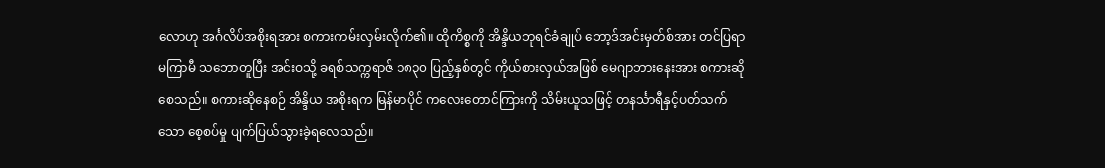လောဟု အင်္ဂလိပ်အစိုးရအား စကားကမ်းလှမ်းလိုက်၏။ ထိုကိစ္စကို အိန္ဒိယဘုရင်ခံချုပ် ဘော့ဒ်အင်းမှတ်စ်အား တင်ပြရာ မကြာမီ သဘောတူပြီး အင်းဝသို့ ခရစ်သက္ကရာဇ် ၁၈၃၀ ပြည့်နှစ်တွင် ကိုယ်စားလှယ်အဖြစ် မေဂျာဘားနေးအား စကားဆိုစေသည်။ စကားဆိုနေစဉ် အိန္ဒိယ အစိုးရက မြန်မာပိုင် ကလေးတောင်ကြားကို သိမ်းယူသဖြင့် တနင်္သာရီနှင့်ပတ်သက်သော စေ့စပ်မှု ပျက်ပြယ်သွားခဲ့ရလေသည်။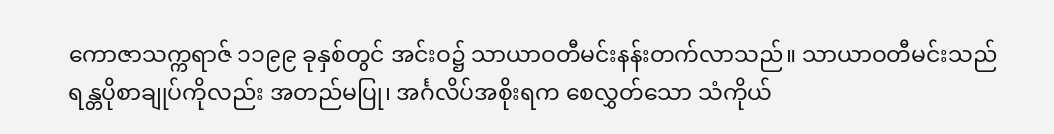ကောဇာသက္ကရာဇ် ၁၁၉၉ ခုနှစ်တွင် အင်းဝ၌ သာယာဝတီမင်းနန်းတက်လာသည်။ သာယာဝတီမင်းသည် ရန္တပိုစာချုပ်ကိုလည်း အတည်မပြု၊ အင်္ဂလိပ်အစိုးရက စေလွှတ်သော သံကိုယ်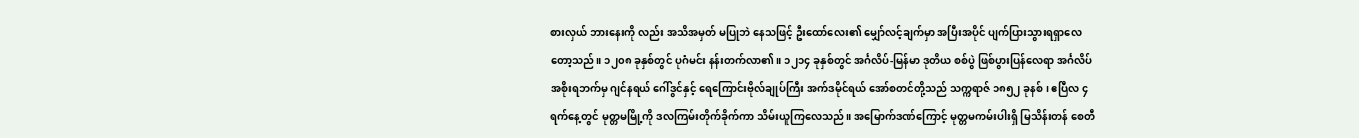စားလှယ် ဘားနေးကို လည်း အသိအမှတ် မပြုဘဲ နေသဖြင့် ဦးထော်လေး၏ မျှော်လင့်ချက်မှာ အပြီးအပိုင် ပျက်ပြားသွားရရှာလေတော့သည်။ ၁၂၀၈ ခုနှစ်တွင် ပုဂံမင်း နန်းတက်လာ၏။ ၁၂၁၄ ခုနှစ်တွင် အင်္ဂလိပ်-မြန်မာ ဒုတိယ စစ်ပွဲ ဖြစ်ပွားပြန်လေရာ အင်္ဂလိပ်အစိုးရဘက်မှ ဂျင်နရယ် ဂေါ်ဒွင်နှင့် ရေကြောင်းဗိုလ်ချုပ်ကြီး အက်ဒမိုင်ရယ် အော်စတင်တို့သည် သက္ကရာဇ် ၁၈၅၂ ခုနစ်၊ ဧပြီလ ၄ ရက်နေ့တွင် မုတ္တမမြို့ကို ဒလကြမ်းတိုက်ခိုက်ကာ သိမ်းယူကြလေသည်။ အမြောက်ဒဏ်ကြောင့် မုတ္တမကမ်းပါးရှိ မြသိန်းတန် စေတီ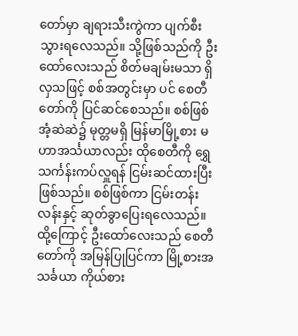တော်မှာ ချရားသီးကွဲကာ ပျက်စီးသွားရလေသည်။ သို့ဖြစ်သည်ကို ဦးထော်လေးသည် စိတ်မချမ်းမသာ ရှိလှသဖြင့် စစ်အတွင်းမှာ ပင် စေတီတော်ကို ပြင်ဆင်စေသည်။ စစ်ဖြစ်အံ့ဆဲဆဲ၌ မုတ္တမရှိ မြန်မာမြို့စား မဟာအင်္သယာလည်း ထိုစေတီကို ရွှေသင်္ကန်းကပ်လှူရန် ငြမ်းဆင်ထားပြီး ဖြစ်သည်။ စစ်ဖြစ်ကာ ငြမ်းတန်းလန်းနှင့် ဆုတ်ခွာပြေးရလေသည်။ ထို့ကြောင့် ဦးထော်လေးသည် စေတီတော်ကို အမြန်ပြုပြင်ကာ မြို့စားအသင်္ခယာ ကိုယ်စား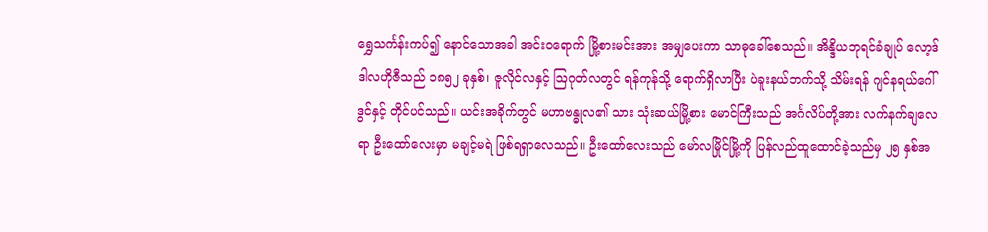ရွှေသင်္ကန်းကပ်၍ နောင်သောအခါ အင်းဝရောက် မြို့စားမင်းအား အမျှပေးကာ သာဓုခေါ်စေသည်။ အိန္ဒိယဘုရင်ခံချုပ် လော့ဒ်ဒါလဟိုဇီသည် ၁၈၅၂ ခုနှစ်၊ ဇူလိုင်လနှင့် ဩဂုတ်လတွင် ရန်ကုန်သို့ ရောက်ရှိလာပြီး ပဲခူးနယ်ဘက်သို့ သိမ်းရန် ဂျင်နရယ်ဂေါ်ဒွင်နှင့် တိုင်ပင်သည်။ ယင်းအခိုက်တွင် မဟာဗန္ဓုလ၏ သား သုံးဆယ်မြို့စား မောင်ကြီးသည် အင်္ဂလိပ်တို့အား လက်နက်ချလေရာ ဦးထော်လေးမှာ မချင့်မရဲ ဖြစ်ရရှာလေသည်။ ဦးထော်လေးသည် မော်လမြိုင်မြို့ကို ပြန်လည်ထူထောင်ခဲ့သည်မှ ၂၅ နှစ်အ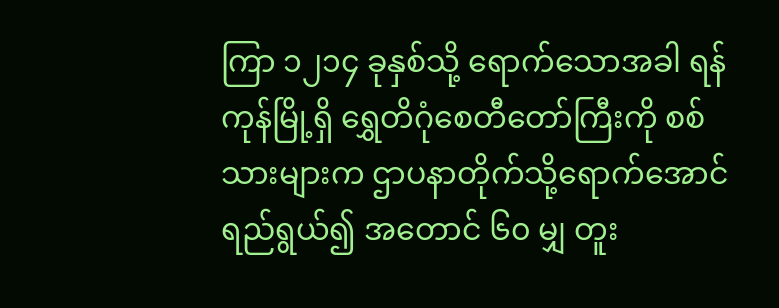ကြာ ၁၂၁၄ ခုနှစ်သို့ ရောက်သောအခါ ရန်ကုန်မြို့ရှိ ရွှေတိဂုံစေတီတော်ကြီးကို စစ်သားများက ဌာပနာတိုက်သို့ရောက်အောင် ရည်ရွယ်၍ အတောင် ၆၀ မျှ တူး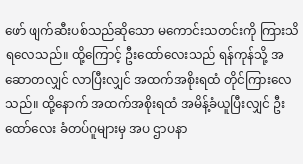ဖော် ဖျက်ဆီးပစ်သည်ဆိုသော မကောင်းသတင်းကို ကြားသိရလေသည်။ ထို့ကြောင့် ဦးထော်လေးသည် ရန်ကုန်သို့ အဆောတလျှင် လာပြီးလျှင် အထက်အစိုးရထံ တိုင်ကြားလေသည်။ ထို့နောက် အထက်အစိုးရထံ အမိန့်ခံယူပြီးလျှင် ဦးထော်လေး ခံတပ်ဂူများမှ အပ ဌာပနာ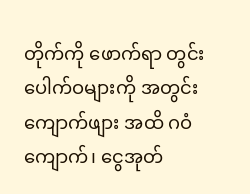တိုက်ကို ဖောက်ရာ တွင်းပေါက်ဝများကို အတွင်းကျောက်ဖျား အထိ ဂဝံကျောက်၊ ငွေအုတ်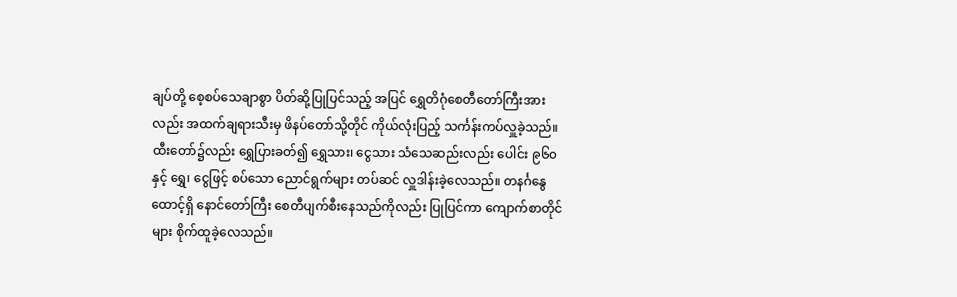ချပ်တို့ စေ့စပ်သေချာစွာ ပိတ်ဆို့ပြုပြင်သည့် အပြင် ရွှေတိဂုံစေတီတော်ကြီးအားလည်း အထက်ချရားသီးမှ ဖိနပ်တော်သို့တိုင် ကိုယ်လုံးပြည့် သင်္ကန်းကပ်လှူခဲ့သည်။ ထီးတော်၌လည်း ရွှေပြားခတ်၍ ရွှေသား၊ ငွေသား သံသေဆည်းလည်း ပေါင်း ၉၆၀ နှင့် ရွှေ၊ ငွေဖြင့် စပ်သော ညောင်ရွက်များ တပ်ဆင် လှူဒါန်းခဲ့လေသည်။ တနင်္ဂနွေထောင့်ရှိ နောင်တော်ကြီး စေတီပျက်စီးနေသည်ကိုလည်း ပြုပြင်ကာ ကျောက်စာတိုင်များ စိုက်ထူခဲ့လေသည်။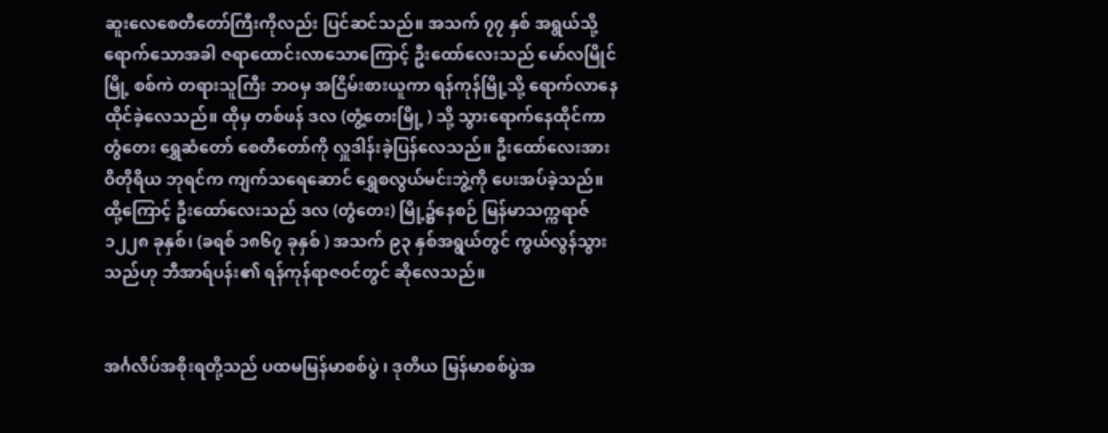ဆူးလေစေတီတော်ကြီးကိုလည်း ပြင်ဆင်သည်။ အသက် ၇၇ နှစ် အရွယ်သို့ ရောက်သောအခါ ဇရာထောင်းလာသောကြောင့် ဦးထော်လေးသည် မော်လမြိုင်မြို့ စစ်ကဲ တရားသူကြီး ဘဝမှ အငြိမ်းစားယူကာ ရန်ကုန်မြို့သို့ ရောက်လာနေထိုင်ခဲ့လေသည်။ ထိုမှ တစ်ဖန် ဒလ (တွံ့တေးမြို့ ) သို့ သွားရောက်နေထိုင်ကာ တွံတေး ရွှေဆံတော် စေတီတော်ကို လှူဒါန်းခဲ့ပြန်လေသည်။ ဦးထော်လေးအား ဝိတိုရိယ ဘုရင်က ကျက်သရေဆောင် ရွှေစလွယ်မင်းဘွဲ့ကို ပေးအပ်ခဲ့သည်။ ထို့ကြောင့် ဦးထော်လေးသည် ဒလ (တွံတေး) မြို့၌နေစဉ် မြန်မာသက္ကရာဇ် ၁၂၂၈ ခုနှစ်၊ (ခရစ် ၁၈၆၇ ခုနှစ် ) အသက် ၉၃ နှစ်အရွယ်တွင် ကွယ်လွန်သွားသည်ဟု ဘီအာရ်ပန်း၏ ရန်ကုန်ရာဇဝင်တွင် ဆိုလေသည်။


အင်္ဂလိပ်အစိုးရတို့သည် ပထမမြန်မာစစ်ပွဲ ၊ ဒုတိယ မြန်မာစစ်ပွဲအ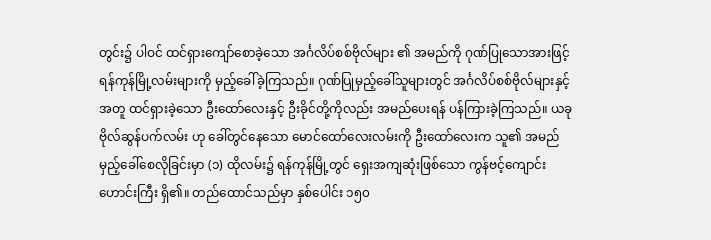တွင်း၌ ပါဝင် ထင်ရှားကျော်စောခဲ့သော အင်္ဂလိပ်စစ်ဗိုလ်များ ၏ အမည်ကို ဂုဏ်ပြုသောအားဖြင့် ရန်ကုန်မြို့လမ်းများကို မှည့်ခေါ်ခဲ့ကြသည်။ ဂုဏ်ပြုမှည့်ခေါ်သူများတွင် အင်္ဂလိပ်စစ်ဗိုလ်များနှင့်အတူ ထင်ရှားခဲ့သော ဦးထော်လေးနှင့် ဦးခိုင်တို့ကိုလည်း အမည်ပေးရန် ပန်ကြားခဲ့ကြသည်။ ယခု ဗိုလ်ဆွန်ပက်လမ်း ဟု ခေါ်တွင်နေသော မောင်ထော်လေးလမ်းကို ဦးထော်လေးက သူ၏ အမည် မှည့်ခေါ်စေလိုခြင်းမှာ (၁) ထိုလမ်း၌ ရန်ကုန်မြို့တွင် ရှေးအကျဆုံးဖြစ်သော ကွန်ဗင့်ကျောင်းဟောင်းကြီး ရှိ၏။ တည်ထောင်သည်မှာ နှစ်ပေါင်း ၁၅၀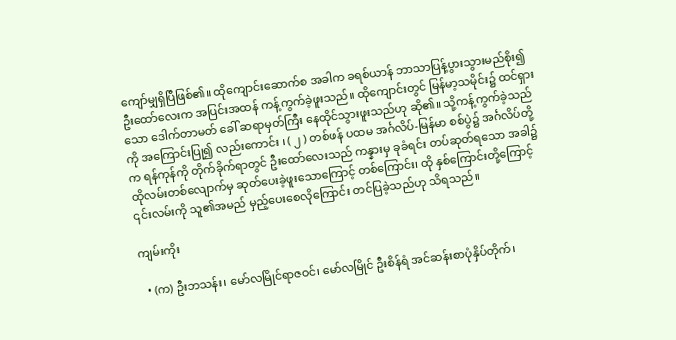ကျော်မျှရှိပြီဖြစ်၏။ ထိုကျောင်းဆောက်စ အခါက ခရစ်ယာန် ဘာသာပြန့်ပွားသွားမည်စိုး၍ ဦးထော်လေးက အပြင်းအထန် ကန့်ကွက်ခဲ့ဖူးသည်။ ထိုကျောင်းတွင် မြန်မာ့သမိုင်း၌ ထင်ရှားသော ဒေါက်တာမတ် ခေါ် ဆရာမှတ်ကြီး နေထိုင်သွားဖူးသည်ဟု ဆို၏။ သို့ကန့်ကွက်ခဲ့သည်ကို အကြောင်းပြု၍ လည်းကောင်း ၊ ( ၂ ) တစ်ဖန် ပထမ အင်္ဂလိပ်-မြန်မာ စစ်ပွဲ၌ အင်္ဂလိပ်တို့က ရန်ကုန်ကို တိုက်ခိုက်ရာတွင် ဦးထော်လေးသည် ကန္နားမှ ခုခံရင်း တပ်ဆုတ်ရသော အခါ၌ ထိုလမ်းတစ်လျောက်မှ ဆုတ်ပေးခဲ့ဖူးသောကြောင့် တစ်ကြောင်း၊ ထို နှစ်ကြောင်းတို့ကြောင့် ၎င်းလမ်းကို သူ၏အမည် မှည့်ပေးစေလိုကြောင်း တင်ပြခဲ့သည်ဟု သိရသည်။

ကျမ်းကိုး

  • (က) ဦးဘသန်း၊ မော်လမြိုင်ရာဇဝင်၊ မော်လမြိုင် ဦးစိန်ရံ အင်ဆန်းစာပုံနှိပ်တိုက်၊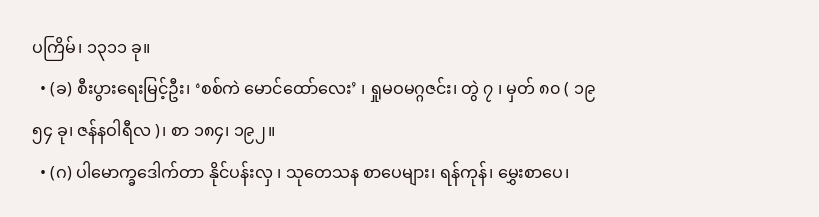ပကြိမ်၊ ၁၃၁၁ ခု။
  • (ခ) စီးပွားရေးမြင့်ဦး၊ ‘စစ်ကဲ မောင်ထော်လေး’ ၊ ရှုမဝမဂ္ဂဇင်း၊ တွဲ ၇ ၊ မှတ် ၈၀ ( ၁၉၅၄ ခု၊ ဇန်နဝါရီလ )၊ စာ ၁၈၄၊ ၁၉၂။
  • (ဂ) ပါမောက္ခဒေါက်တာ နိုင်ပန်းလှ ၊ သုတေသန စာပေများ၊ ရန်ကုန်၊ မွှေးစာပေ၊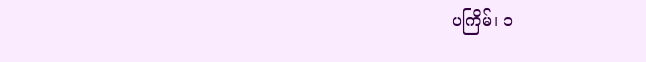ပကြိမ်၊ ၁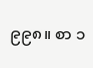၉၉၈။ စာ ၁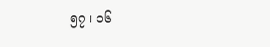၅၇ ၊ ၁၆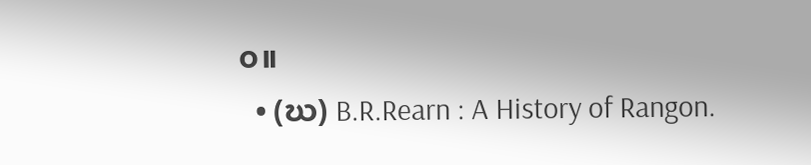၀။
  • (ဃ) B.R.Rearn : A History of Rangon.